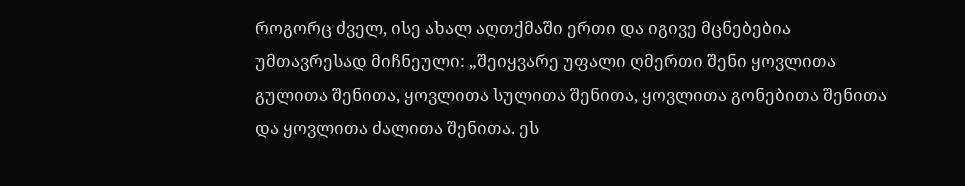როგორც ძველ, ისე ახალ აღთქმაში ერთი და იგივე მცნებებია უმთავრესად მიჩნეული: „შეიყვარე უფალი ღმერთი შენი ყოვლითა გულითა შენითა, ყოვლითა სულითა შენითა, ყოვლითა გონებითა შენითა და ყოვლითა ძალითა შენითა. ეს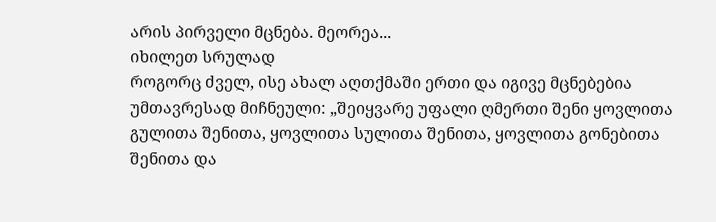არის პირველი მცნება. მეორეა...
იხილეთ სრულად
როგორც ძველ, ისე ახალ აღთქმაში ერთი და იგივე მცნებებია უმთავრესად მიჩნეული: „შეიყვარე უფალი ღმერთი შენი ყოვლითა გულითა შენითა, ყოვლითა სულითა შენითა, ყოვლითა გონებითა შენითა და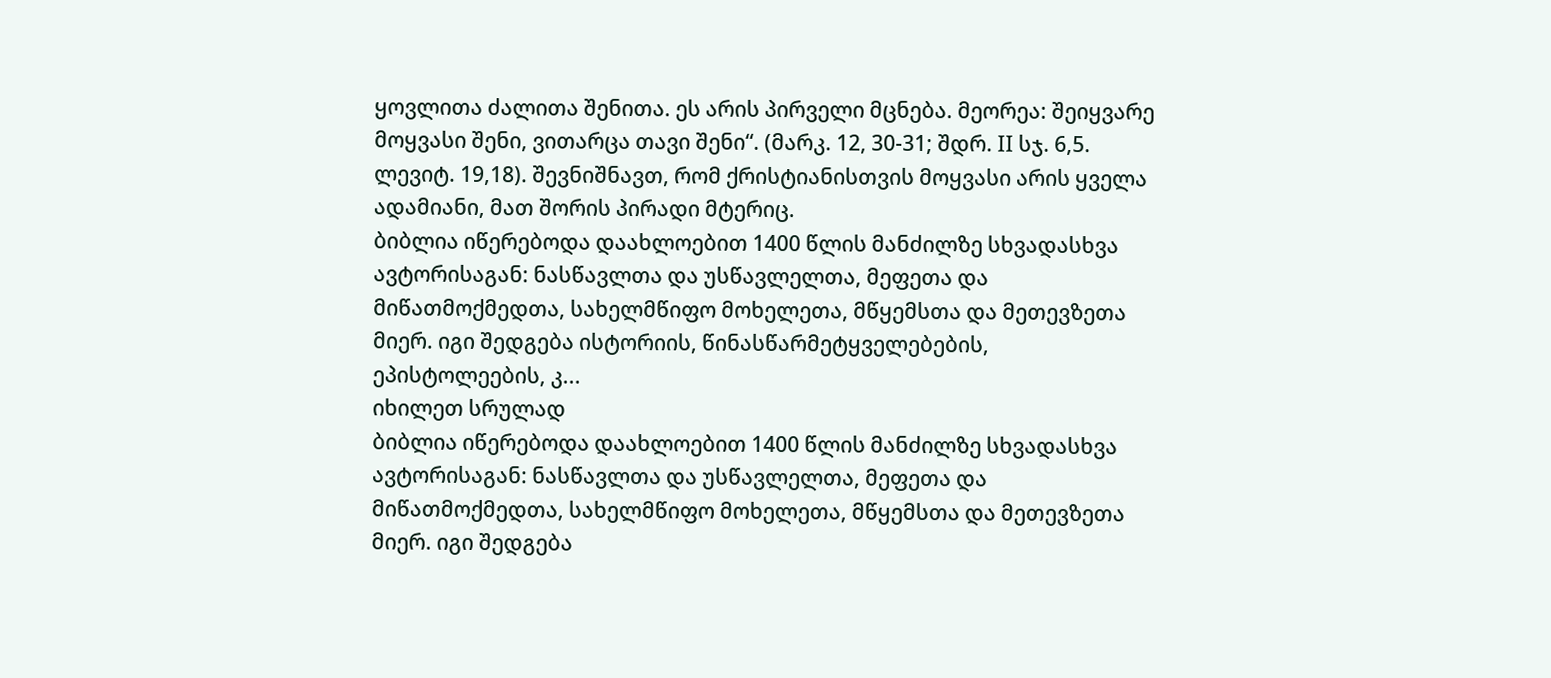ყოვლითა ძალითა შენითა. ეს არის პირველი მცნება. მეორეა: შეიყვარე მოყვასი შენი, ვითარცა თავი შენი“. (მარკ. 12, 30-31; შდრ. II სჯ. 6,5. ლევიტ. 19,18). შევნიშნავთ, რომ ქრისტიანისთვის მოყვასი არის ყველა ადამიანი, მათ შორის პირადი მტერიც.
ბიბლია იწერებოდა დაახლოებით 1400 წლის მანძილზე სხვადასხვა ავტორისაგან: ნასწავლთა და უსწავლელთა, მეფეთა და მიწათმოქმედთა, სახელმწიფო მოხელეთა, მწყემსთა და მეთევზეთა მიერ. იგი შედგება ისტორიის, წინასწარმეტყველებების, ეპისტოლეების, კ...
იხილეთ სრულად
ბიბლია იწერებოდა დაახლოებით 1400 წლის მანძილზე სხვადასხვა ავტორისაგან: ნასწავლთა და უსწავლელთა, მეფეთა და მიწათმოქმედთა, სახელმწიფო მოხელეთა, მწყემსთა და მეთევზეთა მიერ. იგი შედგება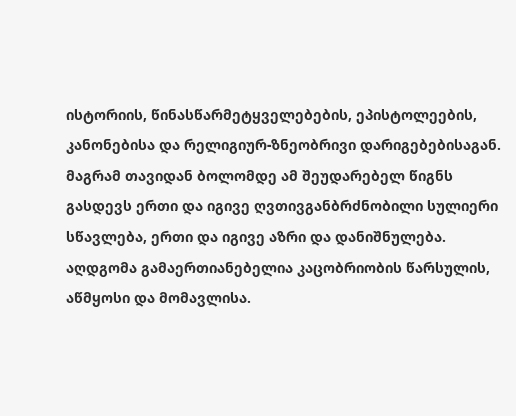ისტორიის, წინასწარმეტყველებების, ეპისტოლეების, კანონებისა და რელიგიურ-ზნეობრივი დარიგებებისაგან. მაგრამ თავიდან ბოლომდე ამ შეუდარებელ წიგნს გასდევს ერთი და იგივე ღვთივგანბრძნობილი სულიერი სწავლება, ერთი და იგივე აზრი და დანიშნულება.
აღდგომა გამაერთიანებელია კაცობრიობის წარსულის, აწმყოსი და მომავლისა.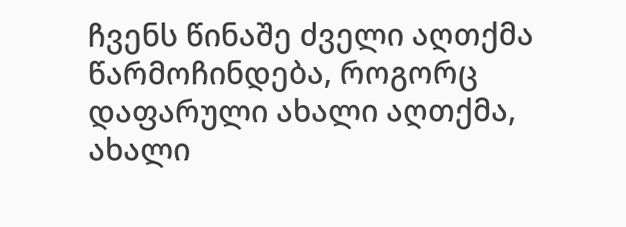ჩვენს წინაშე ძველი აღთქმა წარმოჩინდება, როგორც დაფარული ახალი აღთქმა, ახალი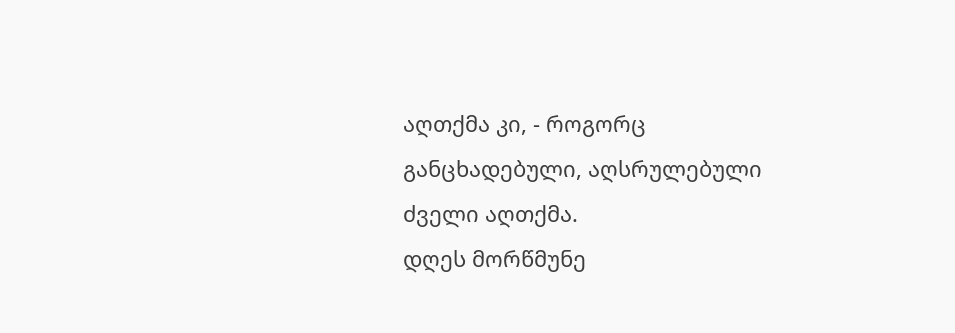აღთქმა კი, - როგორც განცხადებული, აღსრულებული ძველი აღთქმა.
დღეს მორწმუნე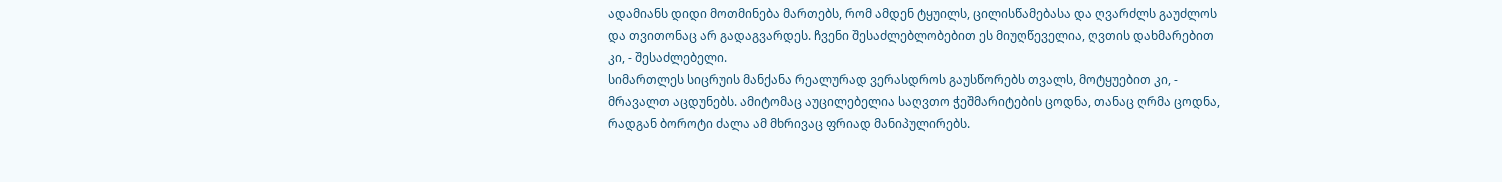ადამიანს დიდი მოთმინება მართებს, რომ ამდენ ტყუილს, ცილისწამებასა და ღვარძლს გაუძლოს და თვითონაც არ გადაგვარდეს. ჩვენი შესაძლებლობებით ეს მიუღწეველია, ღვთის დახმარებით კი, - შესაძლებელი.
სიმართლეს სიცრუის მანქანა რეალურად ვერასდროს გაუსწორებს თვალს, მოტყუებით კი, - მრავალთ აცდუნებს. ამიტომაც აუცილებელია საღვთო ჭეშმარიტების ცოდნა, თანაც ღრმა ცოდნა, რადგან ბოროტი ძალა ამ მხრივაც ფრიად მანიპულირებს.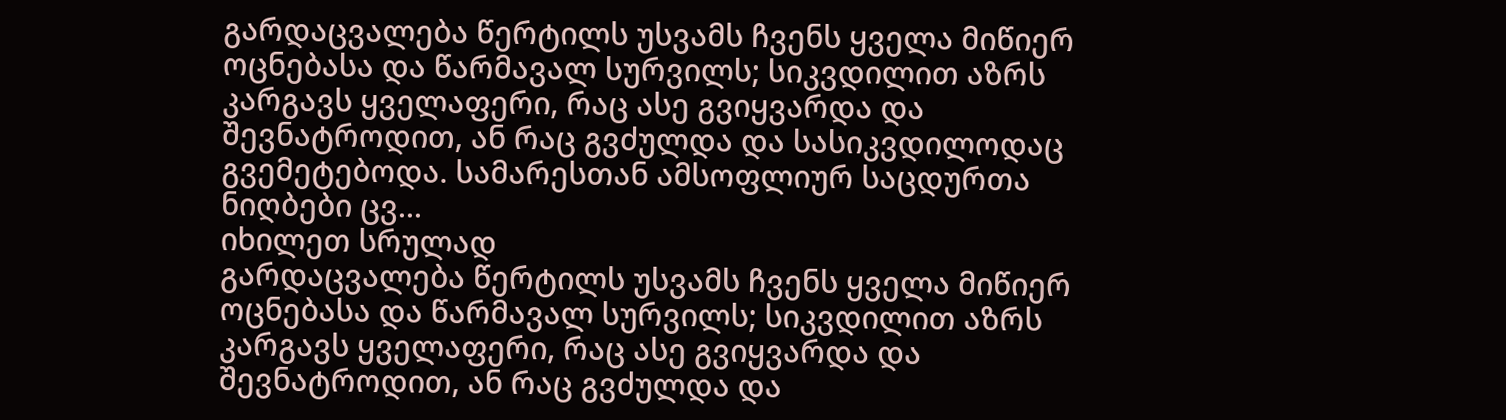გარდაცვალება წერტილს უსვამს ჩვენს ყველა მიწიერ ოცნებასა და წარმავალ სურვილს; სიკვდილით აზრს კარგავს ყველაფერი, რაც ასე გვიყვარდა და შევნატროდით, ან რაც გვძულდა და სასიკვდილოდაც გვემეტებოდა. სამარესთან ამსოფლიურ საცდურთა ნიღბები ცვ...
იხილეთ სრულად
გარდაცვალება წერტილს უსვამს ჩვენს ყველა მიწიერ ოცნებასა და წარმავალ სურვილს; სიკვდილით აზრს კარგავს ყველაფერი, რაც ასე გვიყვარდა და შევნატროდით, ან რაც გვძულდა და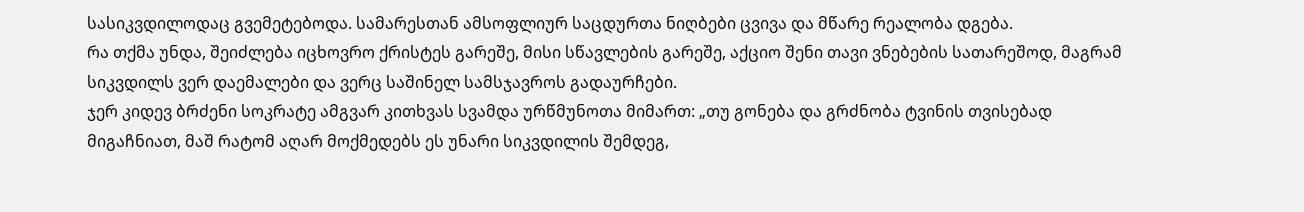სასიკვდილოდაც გვემეტებოდა. სამარესთან ამსოფლიურ საცდურთა ნიღბები ცვივა და მწარე რეალობა დგება.
რა თქმა უნდა, შეიძლება იცხოვრო ქრისტეს გარეშე, მისი სწავლების გარეშე, აქციო შენი თავი ვნებების სათარეშოდ, მაგრამ სიკვდილს ვერ დაემალები და ვერც საშინელ სამსჯავროს გადაურჩები.
ჯერ კიდევ ბრძენი სოკრატე ამგვარ კითხვას სვამდა ურწმუნოთა მიმართ: „თუ გონება და გრძნობა ტვინის თვისებად მიგაჩნიათ, მაშ რატომ აღარ მოქმედებს ეს უნარი სიკვდილის შემდეგ,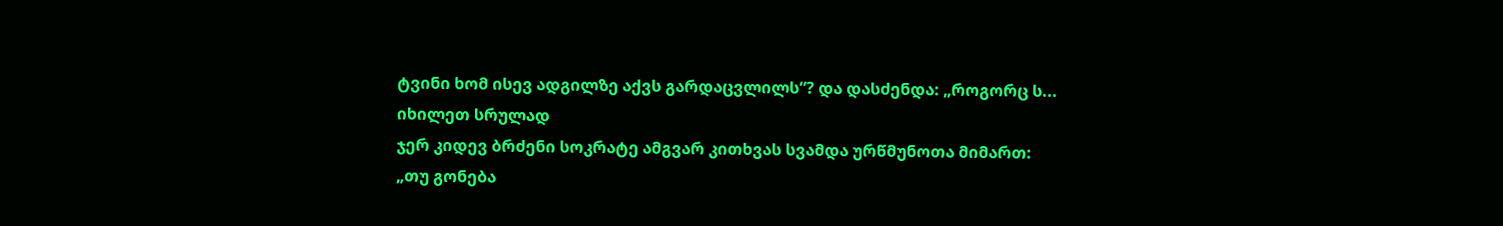ტვინი ხომ ისევ ადგილზე აქვს გარდაცვლილს“? და დასძენდა: „როგორც ს...
იხილეთ სრულად
ჯერ კიდევ ბრძენი სოკრატე ამგვარ კითხვას სვამდა ურწმუნოთა მიმართ: „თუ გონება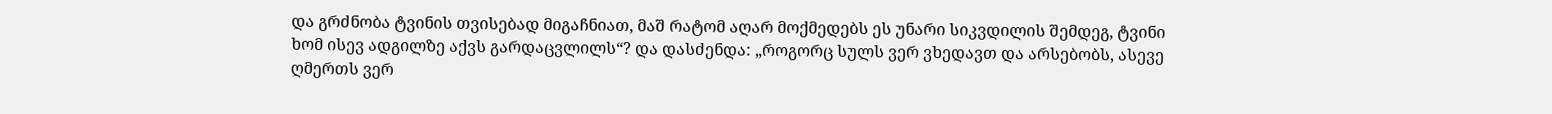და გრძნობა ტვინის თვისებად მიგაჩნიათ, მაშ რატომ აღარ მოქმედებს ეს უნარი სიკვდილის შემდეგ, ტვინი ხომ ისევ ადგილზე აქვს გარდაცვლილს“? და დასძენდა: „როგორც სულს ვერ ვხედავთ და არსებობს, ასევე ღმერთს ვერ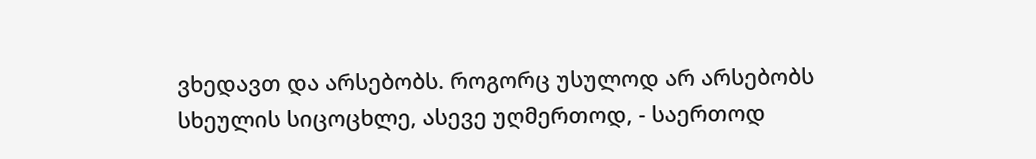ვხედავთ და არსებობს. როგორც უსულოდ არ არსებობს სხეულის სიცოცხლე, ასევე უღმერთოდ, - საერთოდ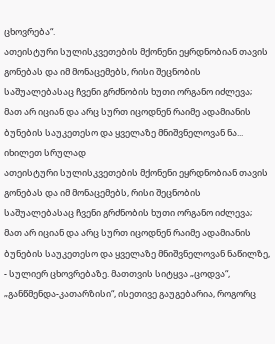ცხოვრება“.
ათეისტური სულისკვეთების მქონენი ეყრდნობიან თავის გონებას და იმ მონაცემებს, რისი შეცნობის საშუალებასაც ჩვენი გრძნობის ხუთი ორგანო იძლევა; მათ არ იციან და არც სურთ იცოდნენ რაიმე ადამიანის ბუნების საუკეთესო და ყველაზე მნიშვნელოვან ნა...
იხილეთ სრულად
ათეისტური სულისკვეთების მქონენი ეყრდნობიან თავის გონებას და იმ მონაცემებს, რისი შეცნობის საშუალებასაც ჩვენი გრძნობის ხუთი ორგანო იძლევა; მათ არ იციან და არც სურთ იცოდნენ რაიმე ადამიანის ბუნების საუკეთესო და ყველაზე მნიშვნელოვან ნაწილზე, - სულიერ ცხოვრებაზე. მათთვის სიტყვა „ცოდვა“, „განწმენდა-კათარზისი“, ისეთივე გაუგებარია, როგორც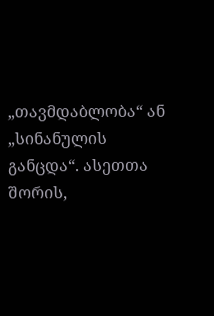„თავმდაბლობა“ ან „სინანულის განცდა“. ასეთთა შორის,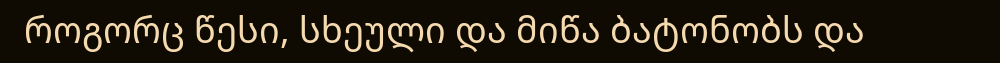როგორც წესი, სხეული და მიწა ბატონობს და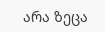არა ზეცა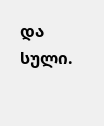და სული.